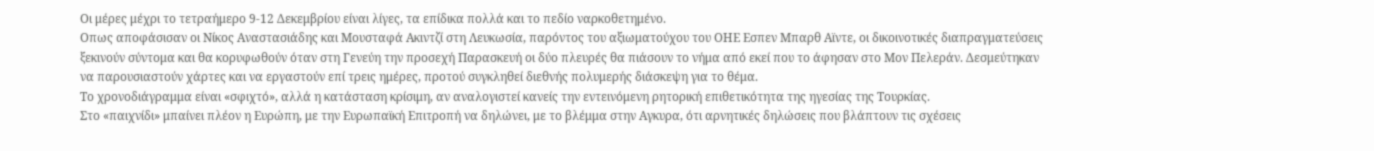Οι μέρες μέχρι το τετραήμερο 9-12 Δεκεμβρίου είναι λίγες, τα επίδικα πολλά και το πεδίο ναρκοθετημένο.
Οπως αποφάσισαν οι Νίκος Αναστασιάδης και Μουσταφά Ακιντζί στη Λευκωσία, παρόντος του αξιωματούχου του ΟΗΕ Εσπεν Μπαρθ Aϊντε, οι δικοινοτικές διαπραγματεύσεις ξεκινούν σύντομα και θα κορυφωθούν όταν στη Γενεύη την προσεχή Παρασκευή οι δύο πλευρές θα πιάσουν το νήμα από εκεί που το άφησαν στο Μον Πελεράν. Δεσμεύτηκαν να παρουσιαστούν χάρτες και να εργαστούν επί τρεις ημέρες, προτού συγκληθεί διεθνής πολυμερής διάσκεψη για το θέμα.
Το χρονοδιάγραμμα είναι «σφιχτό», αλλά η κατάσταση κρίσιμη, αν αναλογιστεί κανείς την εντεινόμενη ρητορική επιθετικότητα της ηγεσίας της Τουρκίας.
Στο «παιχνίδι» μπαίνει πλέον η Ευρώπη, με την Ευρωπαϊκή Επιτροπή να δηλώνει, με το βλέμμα στην Αγκυρα, ότι αρνητικές δηλώσεις που βλάπτουν τις σχέσεις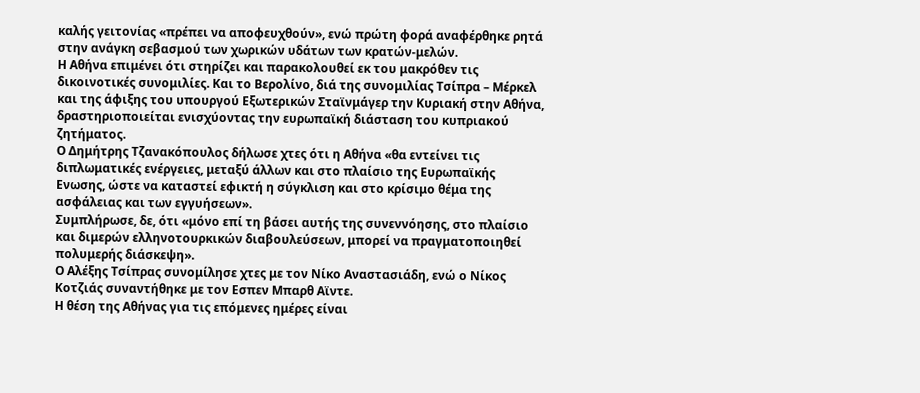καλής γειτονίας «πρέπει να αποφευχθούν», ενώ πρώτη φορά αναφέρθηκε ρητά στην ανάγκη σεβασμού των χωρικών υδάτων των κρατών-μελών.
Η Αθήνα επιμένει ότι στηρίζει και παρακολουθεί εκ του μακρόθεν τις δικοινοτικές συνομιλίες. Και το Βερολίνο, διά της συνομιλίας Τσίπρα – Μέρκελ και της άφιξης του υπουργού Εξωτερικών Σταϊνμάγερ την Κυριακή στην Αθήνα, δραστηριοποιείται ενισχύοντας την ευρωπαϊκή διάσταση του κυπριακού ζητήματος.
Ο Δημήτρης Τζανακόπουλος δήλωσε χτες ότι η Αθήνα «θα εντείνει τις διπλωματικές ενέργειες, μεταξύ άλλων και στο πλαίσιο της Ευρωπαϊκής Ενωσης, ώστε να καταστεί εφικτή η σύγκλιση και στο κρίσιμο θέμα της ασφάλειας και των εγγυήσεων».
Συμπλήρωσε, δε, ότι «μόνο επί τη βάσει αυτής της συνεννόησης, στο πλαίσιο και διμερών ελληνοτουρκικών διαβουλεύσεων, μπορεί να πραγματοποιηθεί πολυμερής διάσκεψη».
Ο Αλέξης Τσίπρας συνομίλησε χτες με τον Νίκο Αναστασιάδη, ενώ ο Νίκος Κοτζιάς συναντήθηκε με τον Εσπεν Μπαρθ Αϊντε.
Η θέση της Αθήνας για τις επόμενες ημέρες είναι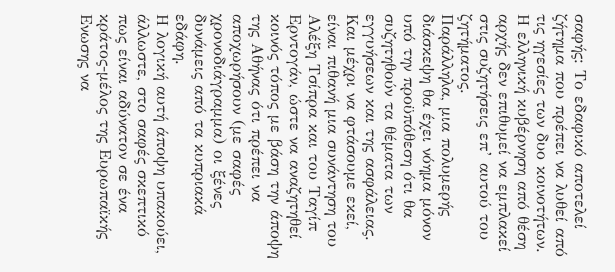σαφής: Το εδαφικό αποτελεί ζήτημα που πρέπει να λυθεί από τις ηγεσίες των δυο κοινοτήτων. Η ελληνική κυβέρνηση από θέση αρχής δεν επιθυμεί να εμπλακεί στις συζητήσεις επ’ αυτού του ζητήματος.
Παράλληλα, μια πολυμερής διάσκεψη θα έχει νόημα μόνον υπό την προϋπόθεση ότι θα συζητηθούν τα θέματα των εγγυήσεων και της ασφάλειας.
Και μέχρι να φτάσουμε εκεί, είναι πιθανή μια συνάντηση του Αλέξη Τσίπρα και του Ταγίπ Ερντογάν, ώστε να αναζητηθεί κοινός τόπος με βάση την άποψη της Αθήνας ότι πρέπει να αποχωρήσουν (με σαφές χρονοδιάγραμμα) οι ξένες δυνάμεις από τα κυπριακά εδάφη.
Η λογική αυτή άποψη υπακούει, άλλωστε, στο σαφές σκεπτικό πως είναι αδύνατον σε ένα κράτος-μέλος της Ευρωπαϊκής Ενωσης να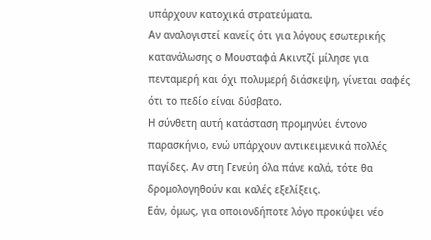υπάρχουν κατοχικά στρατεύματα.
Αν αναλογιστεί κανείς ότι για λόγους εσωτερικής κατανάλωσης ο Μουσταφά Ακιντζί μίλησε για πενταμερή και όχι πολυμερή διάσκεψη, γίνεται σαφές ότι το πεδίο είναι δύσβατο.
Η σύνθετη αυτή κατάσταση προμηνύει έντονο παρασκήνιο, ενώ υπάρχουν αντικειμενικά πολλές παγίδες. Αν στη Γενεύη όλα πάνε καλά, τότε θα δρομολογηθούν και καλές εξελίξεις.
Εάν, όμως, για οποιονδήποτε λόγο προκύψει νέο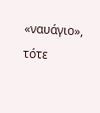«ναυάγιο», τότε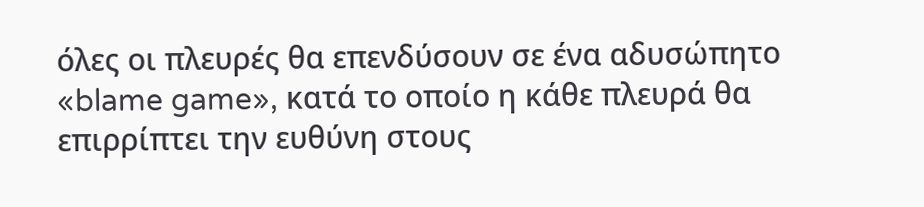όλες οι πλευρές θα επενδύσουν σε ένα αδυσώπητο «blame game», κατά το οποίο η κάθε πλευρά θα επιρρίπτει την ευθύνη στους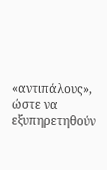«αντιπάλους», ώστε να εξυπηρετηθούν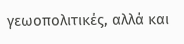γεωοπολιτικές, αλλά και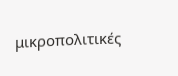μικροπολιτικές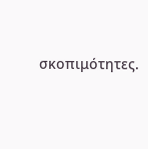σκοπιμότητες.